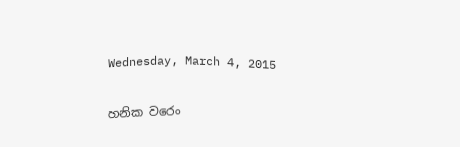Wednesday, March 4, 2015

හනික වරෙං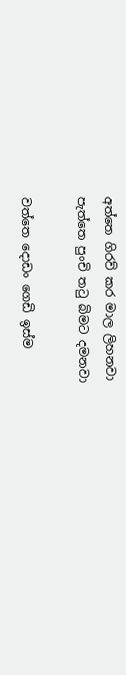අත්තෙ ගිරව් කර මාල ලිහනවා
පැත්තෙ පුංචි තටු බිමට දමනවා

වත්තෙ දොඩං ගෙඩි ඉස්ම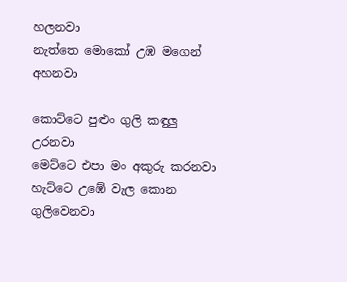හලනවා
නැත්තෙ මොකෝ උඹ මගෙන් අහනවා

කොට්ටෙ පුළුං ගුලි කඳුලු උරනවා
මෙට්ටෙ එපා මං අකුරු කරනවා
හැට්ටෙ උඹේ වැල කොන ගුලිවෙනවා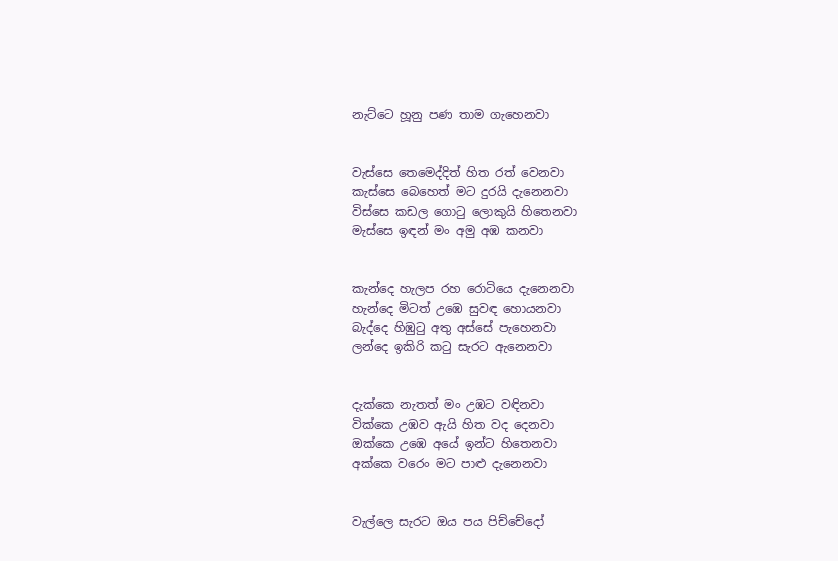නැට්ටෙ හූනු පණ තාම ගැහෙනවා


වැස්සෙ තෙමෙද්දිත් හිත රත් වෙනවා
කැස්සෙ බෙහෙත් මට දුරයි දැනෙනවා
විස්සෙ කඩල ගොටු ලොකුයි හිතෙනවා
මැස්සෙ ඉඳන් මං අමු අඹ කනවා


කැන්දෙ හැලප රහ රොටියෙ දැනෙනවා
හැන්දෙ මිටත් උඹෙ සුවඳ හොයනවා
බැද්දෙ හිඹුටු අතු අස්සේ පැහෙනවා
ලන්දෙ ඉකිරි කටු සැරට ඇනෙනවා


දැක්කෙ නැතත් මං උඹට වඳිනවා
වික්කෙ උඹව ඇයි හිත වද දෙනවා
ඔක්කෙ උඹෙ අයේ ඉන්ට හිතෙනවා
අක්කෙ වරෙං මට පාළු දැනෙනවා


වැල්ලෙ සැරට ඔය පය පිච්චේදෝ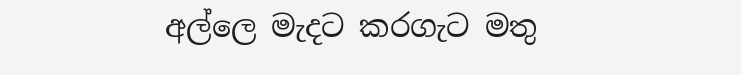අල්ලෙ මැදට කරගැට මතු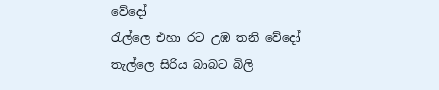වේදෝ
රැල්ලෙ එහා රට උඹ තනි වේදෝ
තැල්ලෙ සිරිය බාබට බිලි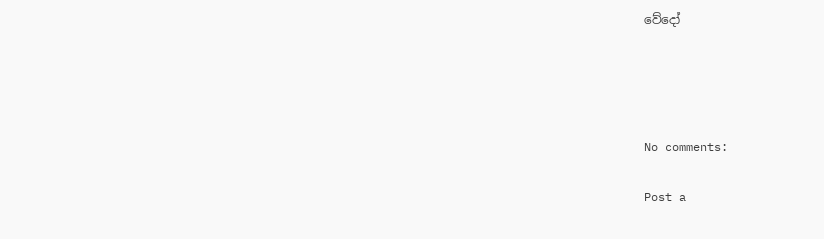වේදෝ




No comments:

Post a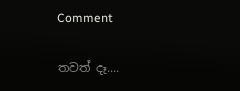Comment

තවත් දෑ....